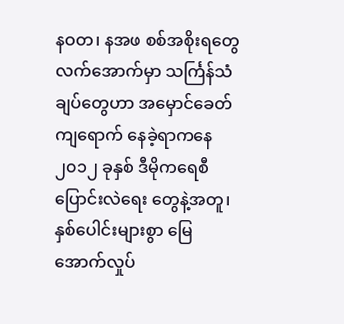နဝတ၊ နအဖ စစ်အစိုးရတွေ လက်အောက်မှာ သင်္ကြန်သံချပ်တွေဟာ အမှောင်ခေတ်ကျရောက် နေခဲ့ရာကနေ ၂၀၁၂ ခုနှစ် ဒီမိုကရေစီ ပြောင်းလဲရေး တွေနဲ့အတူ၊နှစ်ပေါင်းများစွာ မြေအောက်လှုပ်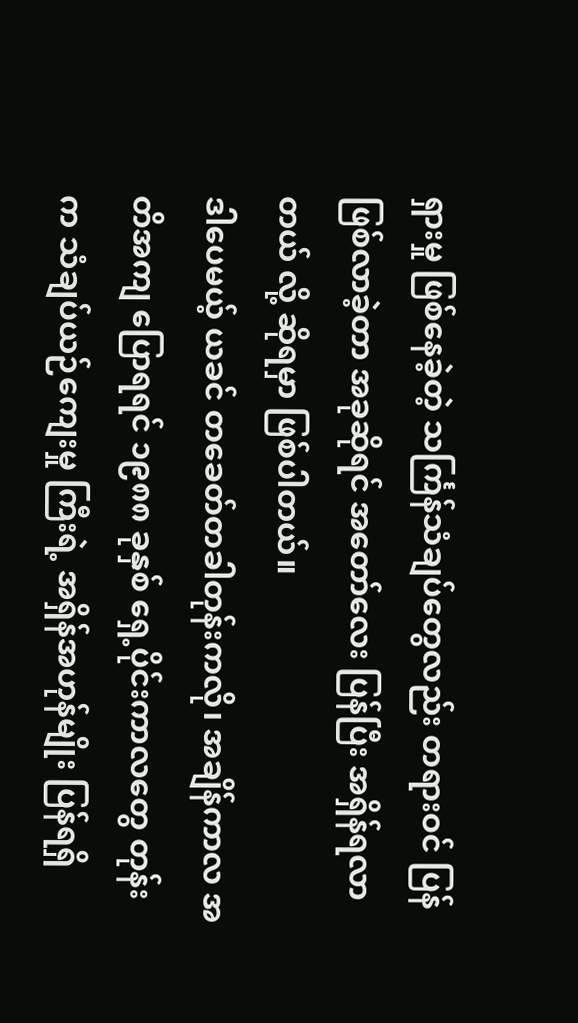ရှားမှု ဖြစ်နေခဲ့တဲ့ သင်္ကြန်သံချပ်တွေလည်း တရားဝင် ပြန်ဖြစ်လာခဲ့တာ အခုဆိုရင် အတော်လေး ပြန်ပြီး အရှိန်ရလာတယ် လို့ ဆိုရမှာ ဖြစ်ပါတယ်။
ဒါပေမယ့် ယခင် တခေတ်တခါတုန်းကလို၊ အချိန်ကာလ အတိအကျ ပြောရရင် ၁၉၈၈ ခုနှစ် ရှေ့ပိုင်းကာလတွေ တုန်းက သံချပ်ယဉ်ကျေးမှု ကြီးရဲ့ အရှိန်အဟုန်မျိုး ပြန်ရရှိ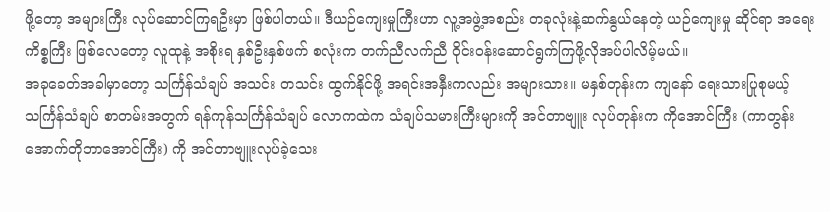ဖို့တော့ အများကြီး လုပ်ဆောင်ကြရဦးမှာ ဖြစ်ပါတယ်။ ဒီယဉ်ကျေးမှုကြီးဟာ လူ့အဖွဲ့အစည်း တခုလုံးနဲ့ဆက်နွယ်နေတဲ့ ယဉ်ကျေးမှု ဆိုင်ရာ အရေးကိစ္စကြီး ဖြစ်လေတော့ လူထုနဲ့ အစိုးရ နှစ်ဦးနှစ်ဖက် စလုံးက တက်ညီလက်ညီ ဝိုင်းဝန်းဆောင်ရွက်ကြဖို့လိုအပ်ပါလိမ့်မယ်။
အခုခေတ်အခါမှာတော့ သင်္ကြန်သံချပ် အသင်း တသင်း ထွက်နိုင်ဖို့ အရင်းအနှီးကလည်း အများသား။ မနှစ်တုန်းက ကျနော် ရေးသားပြုစုမယ့် သင်္ကြန်သံချပ် စာတမ်းအတွက် ရန်ကုန်သင်္ကြန်သံချပ် လောကထဲက သံချပ်သမားကြီးများကို အင်တာဗျူး လုပ်တုန်းက ကိုအောင်ကြီး (ကာတွန်းအောက်တိုဘာအောင်ကြီး) ကို အင်တာဗျူးလုပ်ခဲ့သေး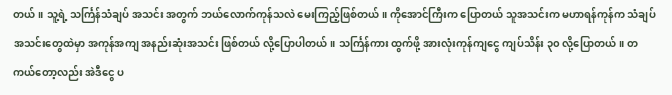တယ်။ သူ့ရဲ့ သင်္ကြန်သံချပ် အသင်း အတွက် ဘယ်လောက်ကုန်သလဲ မေးကြည့်ဖြစ်တယ်။ ကိုအောင်ကြီးက ပြောတယ် သူအသင်းက မဟာရန်ကုန်က သံချပ်အသင်းတွေထဲမှာ အကုန်အကျ အနည်းဆုံးအသင်း ဖြစ်တယ် လို့ပြောပါတယ်။ သင်္ကြန်ကား ထွက်ဖို့ အားလုံးကုန်ကျငွေ ကျပ်သိန်း ၃၀ လို့ပြောတယ်။ တကယ်တော့လည်း အဲဒီငွေ ပ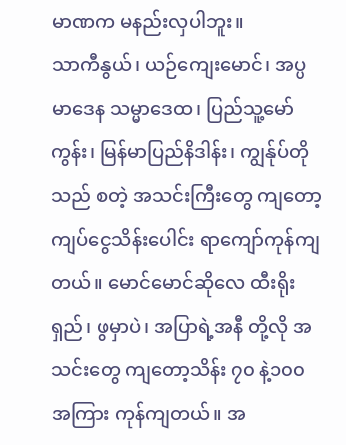မာဏက မနည်းလှပါဘူး။
သာကီနွယ်၊ ယဉ်ကျေးမောင်၊ အပ္ပမာဒေန သမ္မာဒေထ၊ ပြည်သူ့မော်ကွန်း၊ မြန်မာပြည်နိဒါန်း၊ ကျွန်ုပ်တိုသည် စတဲ့ အသင်းကြီးတွေ ကျတော့ ကျပ်ငွေသိန်းပေါင်း ရာကျော်ကုန်ကျတယ်။ မောင်မောင်ဆိုလေ ထီးရိုးရှည်၊ ဖွမှာပဲ၊ အပြာရဲ့အနီ တို့လို အသင်းတွေ ကျတော့သိန်း ၇၀ နဲ့၁၀၀ အကြား ကုန်ကျတယ်။ အ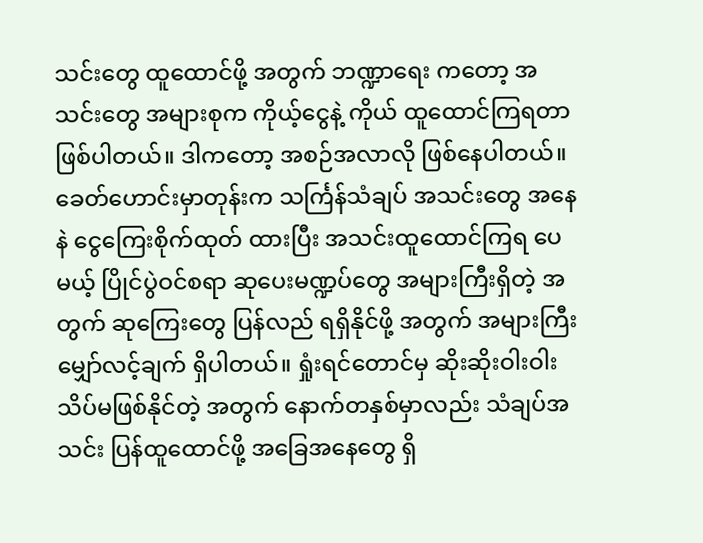သင်းတွေ ထူထောင်ဖို့ အတွက် ဘဏ္ဍာရေး ကတော့ အသင်းတွေ အများစုက ကိုယ့်ငွေနဲ့ ကိုယ် ထူထောင်ကြရတာ ဖြစ်ပါတယ်။ ဒါကတော့ အစဉ်အလာလို ဖြစ်နေပါတယ်။
ခေတ်ဟောင်းမှာတုန်းက သင်္ကြန်သံချပ် အသင်းတွေ အနေနဲ ငွေကြေးစိုက်ထုတ် ထားပြီး အသင်းထူထောင်ကြရ ပေမယ့် ပြိုင်ပွဲဝင်စရာ ဆုပေးမဏ္ဍပ်တွေ အများကြီးရှိတဲ့ အတွက် ဆုကြေးတွေ ပြန်လည် ရရှိနိုင်ဖို့ အတွက် အများကြီး မျှော်လင့်ချက် ရှိပါတယ်။ ရှုံးရင်တောင်မှ ဆိုးဆိုးဝါးဝါး သိပ်မဖြစ်နိုင်တဲ့ အတွက် နောက်တနှစ်မှာလည်း သံချပ်အသင်း ပြန်ထူထောင်ဖို့ အခြေအနေတွေ ရှိ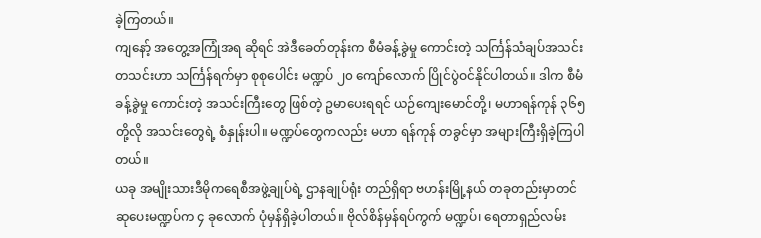ခဲ့ကြတယ်။
ကျနော့် အတွေ့အကြုံအရ ဆိုရင် အဲဒီခေတ်တုန်းက စီမံခန့်ခွဲမှု ကောင်းတဲ့ သင်္ကြန်သံချပ်အသင်း တသင်းဟာ သင်္ကြန်ရက်မှာ စုစုပေါင်း မဏ္ဍပ် ၂၀ ကျော်လောက် ပြိုင်ပွဲဝင်နိုင်ပါတယ်။ ဒါက စီမံခန့်ခွဲမှု ကောင်းတဲ့ အသင်းကြီးတွေ ဖြစ်တဲ့ ဥမာပေးရရင် ယဉ်ကျေးမောင်တို့၊ မဟာရန်ကုန် ၃၆၅ တို့လို အသင်းတွေရဲ့ စံနှုန်းပါ။ မဏ္ဍပ်တွေကလည်း မဟာ ရန်ကုန် တခွင်မှာ အများကြီးရှိခဲ့ကြပါတယ်။
ယခု အမျိုးသားဒီမိုကရေစီအဖွဲ့ချုပ်ရဲ့ ဌာနချုပ်ရုံး တည်ရှိရာ ဗဟန်းမြို့နယ် တခုတည်းမှာတင် ဆုပေးမဏ္ဍပ်က ၄ ခုလောက် ပုံမှန်ရှိခဲ့ပါတယ်။ ဗိုလ်စိန်မှန်ရပ်ကွက် မဏ္ဍပ်၊ ရေတာရှည်လမ်း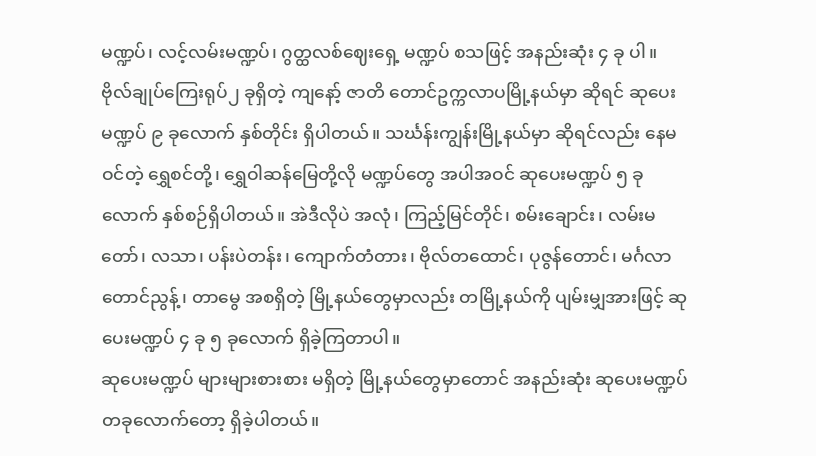မဏ္ဍပ်၊ လင့်လမ်းမဏ္ဍပ်၊ ဂွတ္ထလစ်ဈေးရှေ့ မဏ္ဍပ် စသဖြင့် အနည်းဆုံး ၄ ခု ပါ။
ဗိုလ်ချုပ်ကြေးရုပ်၂ ခုရှိတဲ့ ကျနော့် ဇာတိ တောင်ဥက္ကလာပမြို့နယ်မှာ ဆိုရင် ဆုပေးမဏ္ဍပ် ၉ ခုလောက် နှစ်တိုင်း ရှိပါတယ်။ သင်္ဃန်းကျွန်းမြို့နယ်မှာ ဆိုရင်လည်း နေမဝင်တဲ့ ရွှေစင်တို့၊ ရွှေဝါဆန်မြေတို့လို မဏ္ဍပ်တွေ အပါအဝင် ဆုပေးမဏ္ဍပ် ၅ ခုလောက် နှစ်စဉ်ရှိပါတယ်။ အဲဒီလိုပဲ အလုံ၊ ကြည့်မြင်တိုင်၊ စမ်းချောင်း၊ လမ်းမတော်၊ လသာ၊ ပန်းပဲတန်း၊ ကျောက်တံတား၊ ဗိုလ်တထောင်၊ ပုဇွန်တောင်၊ မင်္ဂလာတောင်ညွန့်၊ တာမွေ အစရှိတဲ့ မြို့နယ်တွေမှာလည်း တမြို့နယ်ကို ပျမ်းမျှအားဖြင့် ဆုပေးမဏ္ဍပ် ၄ ခု ၅ ခုလောက် ရှိခဲ့ကြတာပါ။
ဆုပေးမဏ္ဍပ် များများစားစား မရှိတဲ့ မြို့နယ်တွေမှာတောင် အနည်းဆုံး ဆုပေးမဏ္ဍပ် တခုလောက်တော့ ရှိခဲ့ပါတယ်။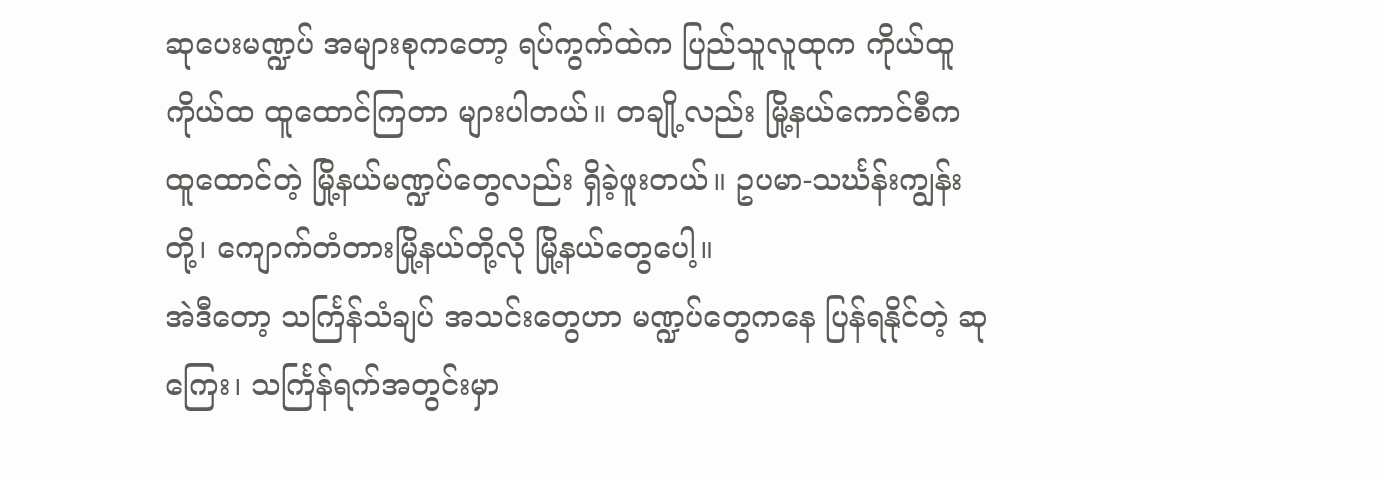ဆုပေးမဏ္ဍပ် အများစုကတော့ ရပ်ကွက်ထဲက ပြည်သူလူထုက ကိုယ်ထူကိုယ်ထ ထူထောင်ကြတာ များပါတယ်။ တချို့လည်း မြို့နယ်ကောင်စီက ထူထောင်တဲ့ မြို့နယ်မဏ္ဍပ်တွေလည်း ရှိခဲ့ဖူးတယ်။ ဥပမာ-သင်္ဃန်းကျွန်းတို့၊ ကျောက်တံတားမြို့နယ်တို့လို မြို့နယ်တွေပေါ့။
အဲဒီတော့ သင်္ကြန်သံချပ် အသင်းတွေဟာ မဏ္ဍပ်တွေကနေ ပြန်ရနိုင်တဲ့ ဆုကြေး၊ သင်္ကြန်ရက်အတွင်းမှာ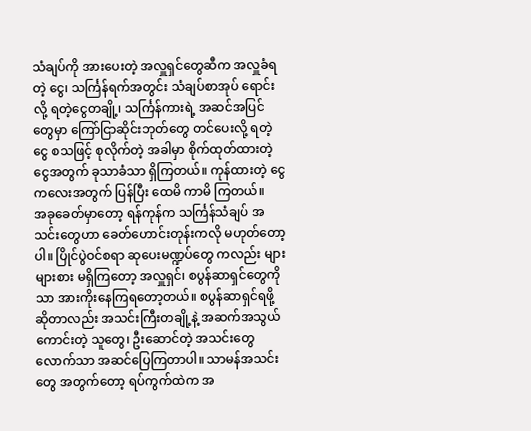သံချပ်ကို အားပေးတဲ့ အလှူရှင်တွေဆီက အလှူခံရတဲ့ ငွေ၊ သင်္ကြန်ရက်အတွင်း သံချပ်စာအုပ် ရောင်းလို့ ရတဲ့ငွေတချို့၊ သင်္ကြန်ကားရဲ့ အဆင်အပြင်တွေမှာ ကြော်ငြာဆိုင်းဘုတ်တွေ တင်ပေးလို့ ရတဲ့ ငွေ စသဖြင့် စုလိုက်တဲ့ အခါမှာ စိုက်ထုတ်ထားတဲ့ ငွေအတွက် ခုသာခံသာ ရှိကြတယ်။ ကုန်ထားတဲ့ ငွေကလေးအတွက် ပြန်ပြီး ထေမိ ကာမိ ကြတယ်။
အခုခေတ်မှာတော့ ရန်ကုန်က သင်္ကြန်သံချပ် အသင်းတွေဟာ ခေတ်ဟောင်းတုန်းကလို မဟုတ်တော့ပါ။ ပြိုင်ပွဲဝင်စရာ ဆုပေးမဏ္ဍပ်တွေ ကလည်း များများစား မရှိကြတော့ အလှူရှင်၊ စပွန်ဆာရှင်တွေကိုသာ အားကိုးနေကြရတော့တယ်။ စပွန်ဆာရှင်ရဖို့ ဆိုတာလည်း အသင်းကြီးတချို့နဲ့ အဆက်အသွယ်ကောင်းတဲ့ သူတွေ၊ ဦးဆောင်တဲ့ အသင်းတွေ လောက်သာ အဆင်ပြေကြတာပါ။ သာမန်အသင်းတွေ အတွက်တော့ ရပ်ကွက်ထဲက အ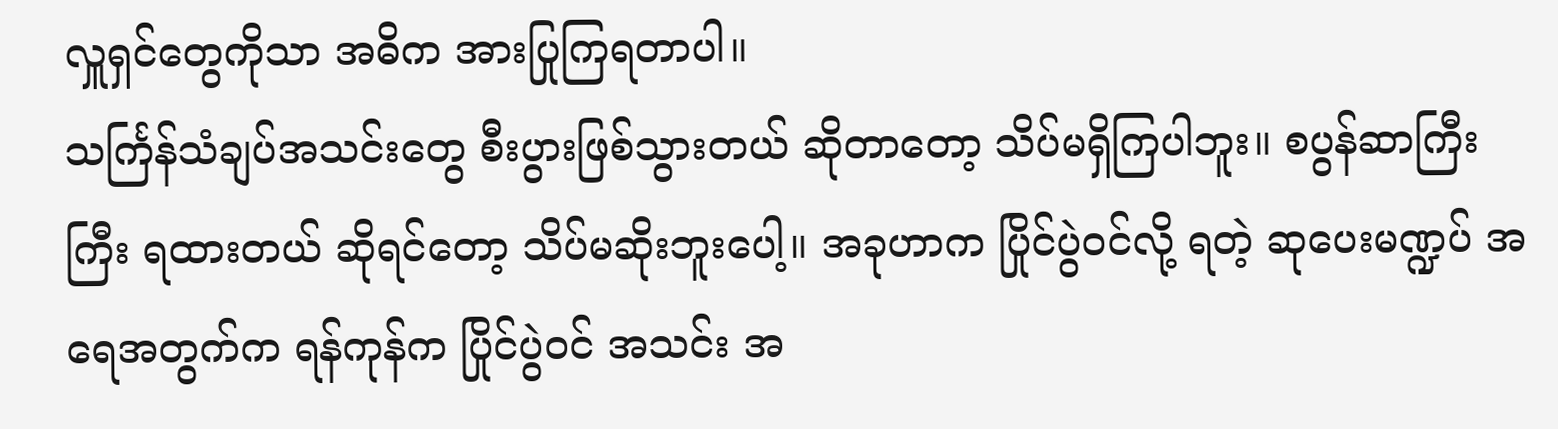လှူရှင်တွေကိုသာ အဓိက အားပြုကြရတာပါ။
သင်္ကြန်သံချပ်အသင်းတွေ စီးပွားဖြစ်သွားတယ် ဆိုတာတော့ သိပ်မရှိကြပါဘူး။ စပွန်ဆာကြီးကြီး ရထားတယ် ဆိုရင်တော့ သိပ်မဆိုးဘူးပေါ့။ အခုဟာက ပြိုင်ပွဲဝင်လို့ ရတဲ့ ဆုပေးမဏ္ဍပ် အရေအတွက်က ရန်ကုန်က ပြိုင်ပွဲဝင် အသင်း အ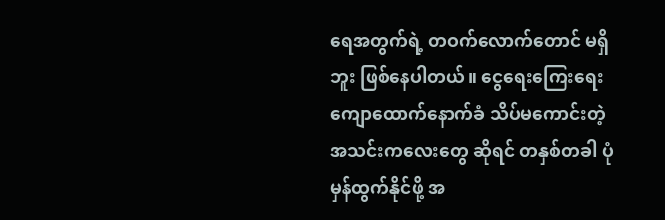ရေအတွက်ရဲ့ တဝက်လောက်တောင် မရှိဘူး ဖြစ်နေပါတယ်။ ငွေရေးကြေးရေး ကျောထောက်နောက်ခံ သိပ်မကောင်းတဲ့ အသင်းကလေးတွေ ဆိုရင် တနှစ်တခါ ပုံမှန်ထွက်နိုင်ဖို့ အ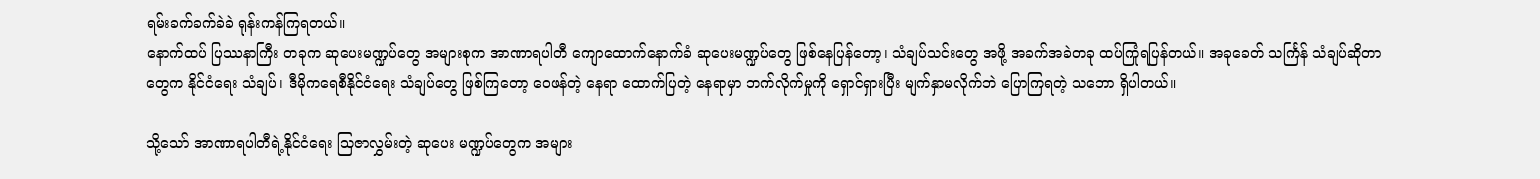ရမ်းခက်ခက်ခဲခဲ ရုန်းကန်ကြရတယ်။
နောက်ထပ် ပြဿနာကြီး တခုက ဆုပေးမဏ္ဍပ်တွေ အများစုက အာဏာရပါတီ ကျောထောက်နောက်ခံ ဆုပေးမဏ္ဍပ်တွေ ဖြစ်နေပြန်တော့၊ သံချပ်သင်းတွေ အဖို့ အခက်အခဲတခု ထပ်ကြုံရပြန်တယ်။ အခုခေတ် သင်္ကြန် သံချပ်ဆိုတာ တွေက နိုင်ငံရေး သံချပ်၊ ဒီမိုကရေစီနိုင်ငံရေး သံချပ်တွေ ဖြစ်ကြတော့ ဝေဖန်တဲ့ နေရာ ထောက်ပြတဲ့ နေရာမှာ ဘက်လိုက်မှုကို ရှောင်ရှားပြီး မျက်နှာမလိုက်ဘဲ ပြောကြရတဲ့ သဘော ရှိပါတယ်။

သို့သော် အာဏာရပါတီရဲ့နိုင်ငံရေး သြဇာလွှမ်းတဲ့ ဆုပေး မဏ္ဍပ်တွေက အများ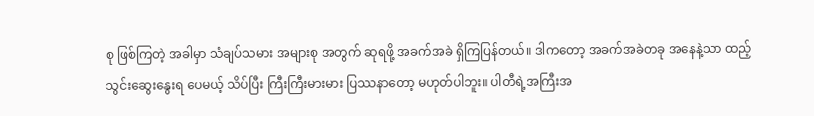စု ဖြစ်ကြတဲ့ အခါမှာ သံချပ်သမား အများစု အတွက် ဆုရဖို့ အခက်အခဲ ရှိကြပြန်တယ်။ ဒါကတော့ အခက်အခဲတခု အနေနဲ့သာ ထည့်သွင်းဆွေးနွေးရ ပေမယ့် သိပ်ပြီး ကြီးကြီးမားမား ပြဿနာတော့ မဟုတ်ပါဘူး။ ပါတီရဲ့အကြီးအ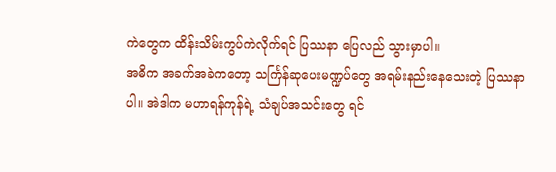ကဲတွေက ထိန်းသိမ်းကွပ်ကဲလိုက်ရင် ပြဿနာ ပြေလည် သွားမှာပါ။
အဓိက အခက်အခဲကတော့ သင်္ကြန်ဆုပေးမဏ္ဍပ်တွေ အရမ်းနည်းနေသေးတဲ့ ပြဿနာပါ။ အဲဒါက မဟာရန်ကုန်ရဲ့ သံချပ်အသင်းတွေ ရင်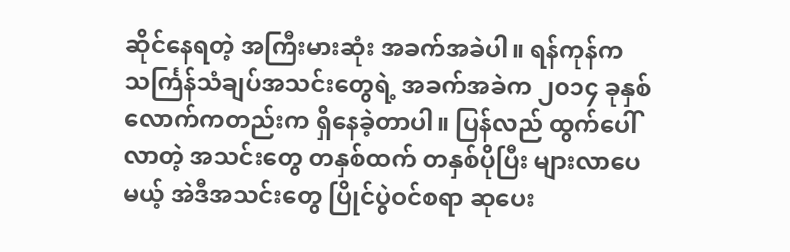ဆိုင်နေရတဲ့ အကြီးမားဆုံး အခက်အခဲပါ။ ရန်ကုန်က သင်္ကြန်သံချပ်အသင်းတွေရဲ့ အခက်အခဲက ၂၀၁၄ ခုနှစ် လောက်ကတည်းက ရှိနေခဲ့တာပါ။ ပြန်လည် ထွက်ပေါ်လာတဲ့ အသင်းတွေ တနှစ်ထက် တနှစ်ပိုပြီး များလာပေမယ့် အဲဒီအသင်းတွေ ပြိုင်ပွဲဝင်စရာ ဆုပေး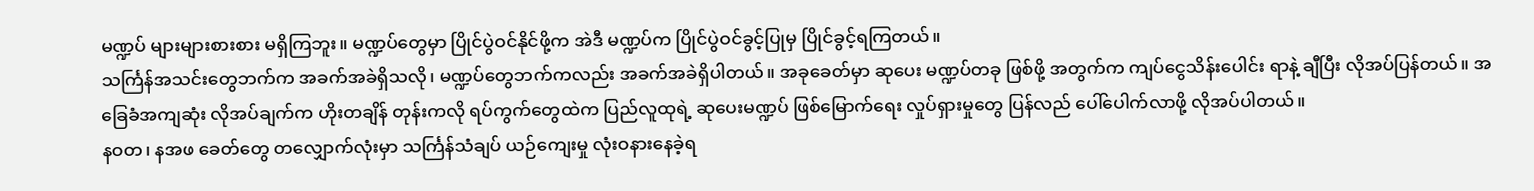မဏ္ဍပ် များများစားစား မရှိကြဘူး။ မဏ္ဍပ်တွေမှာ ပြိုင်ပွဲဝင်နိုင်ဖို့က အဲဒီ မဏ္ဍပ်က ပြိုင်ပွဲဝင်ခွင့်ပြုမှ ပြိုင်ခွင့်ရကြတယ်။
သင်္ကြန်အသင်းတွေဘက်က အခက်အခဲရှိသလို၊ မဏ္ဍပ်တွေဘက်ကလည်း အခက်အခဲရှိပါတယ်။ အခုခေတ်မှာ ဆုပေး မဏ္ဍပ်တခု ဖြစ်ဖို့ အတွက်က ကျပ်ငွေသိန်းပေါင်း ရာနဲ့ ချီပြီး လိုအပ်ပြန်တယ်။ အခြေခံအကျဆုံး လိုအပ်ချက်က ဟိုးတချိန် တုန်းကလို ရပ်ကွက်တွေထဲက ပြည်လူထုရဲ့ ဆုပေးမဏ္ဍပ် ဖြစ်မြောက်ရေး လှုပ်ရှားမှုတွေ ပြန်လည် ပေါ်ပေါက်လာဖို့ လိုအပ်ပါတယ်။
နဝတ၊ နအဖ ခေတ်တွေ တလျှောက်လုံးမှာ သင်္ကြန်သံချပ် ယဉ်ကျေးမှု လုံးဝနားနေခဲ့ရ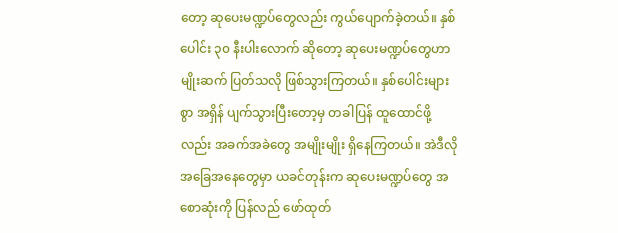တော့ ဆုပေးမဏ္ဍပ်တွေလည်း ကွယ်ပျောက်ခဲ့တယ်။ နှစ်ပေါင်း ၃၀ နီးပါးလောက် ဆိုတော့ ဆုပေးမဏ္ဍပ်တွေဟာ မျိုးဆက် ပြတ်သလို ဖြစ်သွားကြတယ်။ နှစ်ပေါင်းများစွာ အရှိန် ပျက်သွားပြီးတော့မှ တခါပြန် ထူထောင်ဖို့လည်း အခက်အခဲတွေ အမျိုးမျိုး ရှိနေကြတယ်။ အဲဒီလို အခြေအနေတွေမှာ ယခင်တုန်းက ဆုပေးမဏ္ဍပ်တွေ အစောဆုံးကို ပြန်လည် ဖော်ထုတ်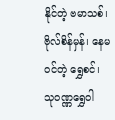နိုင်တဲ့ ဗမာသစ်၊ ဗိုလ်စိန်မှန်၊ နေမဝင်တဲ့ ရွှေစင်၊ သုဝဏ္ဏရွှေဝါ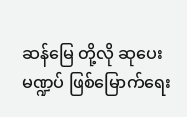ဆန်မြေ တို့လို ဆုပေးမဏ္ဍပ် ဖြစ်မြောက်ရေး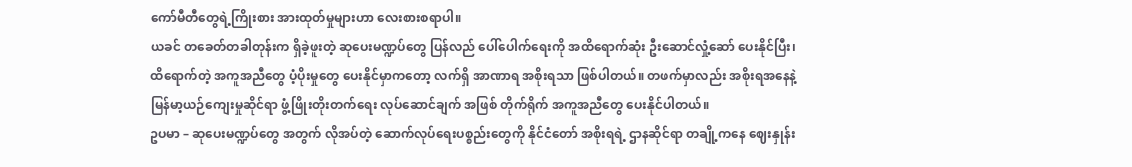ကော်မီတီတွေရဲ့ကြိုးစား အားထုတ်မှုများဟာ လေးစားစရာပါ။
ယခင် တခေတ်တခါတုန်းက ရှိခဲ့ဖူးတဲ့ ဆုပေးမဏ္ဍပ်တွေ ပြန်လည် ပေါ်ပေါက်ရေးကို အထိရောက်ဆုံး ဦးဆောင်လှုံ့ဆော် ပေးနိုင်ပြီး၊ ထိရောက်တဲ့ အကူအညီတွေ ပံ့ပိုးမှုတွေ ပေးနိုင်မှာကတော့ လက်ရှိ အာဏာရ အစိုးရသာ ဖြစ်ပါတယ်။ တဖက်မှာလည်း အစိုးရအနေနဲ့ မြန်မာ့ယဉ်ကျေးမှုဆိုင်ရာ ဖွံ့ဖြိုးတိုးတက်ရေး လုပ်ဆောင်ချက် အဖြစ် တိုက်ရိုက် အကူအညီတွေ ပေးနိုင်ပါတယ်။
ဥပမာ – ဆုပေးမဏ္ဍပ်တွေ အတွက် လိုအပ်တဲ့ ဆောက်လုပ်ရေးပစ္စည်းတွေကို နိုင်ငံတော် အစိုးရရဲ့ ဌာနဆိုင်ရာ တချို့ကနေ ဈေးနှုန်း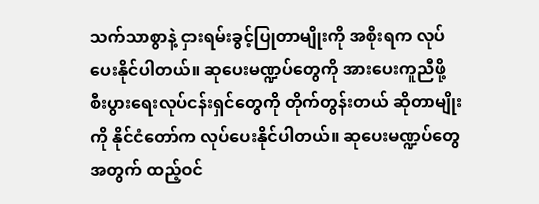သက်သာစွာနဲ့ ငှားရမ်းခွင့်ပြုတာမျိုးကို အစိုးရက လုပ်ပေးနိုင်ပါတယ်။ ဆုပေးမဏ္ဍပ်တွေကို အားပေးကူညီဖို့ စီးပွားရေးလုပ်ငန်းရှင်တွေကို တိုက်တွန်းတယ် ဆိုတာမျိုးကို နိုင်ငံတော်က လုပ်ပေးနိုင်ပါတယ်။ ဆုပေးမဏ္ဍပ်တွေ အတွက် ထည့်ဝင်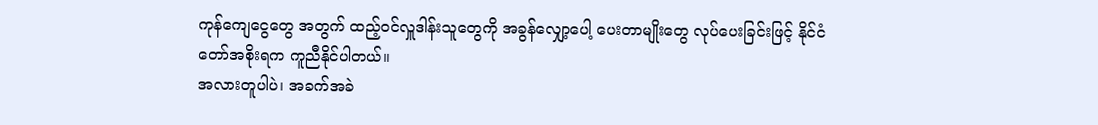ကုန်ကျေငွေတွေ အတွက် ထည့်ဝင်လှူဒါန်းသူတွေကို အခွန်လျှော့ပေါ့ ပေးတာမျိုးတွေ လုပ်ပေးခြင်းဖြင့် နိုင်ငံတော်အစိုးရက ကူညီနိုင်ပါတယ်။
အလားတူပါပဲ၊ အခက်အခဲ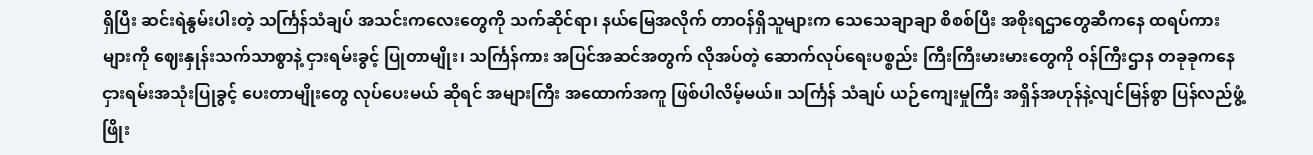ရှိပြီး ဆင်းရဲနွမ်းပါးတဲ့ သင်္ကြန်သံချပ် အသင်းကလေးတွေကို သက်ဆိုင်ရာ၊ နယ်မြေအလိုက် တာဝန်ရှိသူများက သေသေချာချာ စိစစ်ပြီး အစိုးရဌာတွေဆီကနေ ထရပ်ကားများကို ဈေးနှုန်းသက်သာစွာနဲ့ ငှားရမ်းခွင့် ပြုတာမျိုး၊ သင်္ကြန်ကား အပြင်အဆင်အတွက် လိုအပ်တဲ့ ဆောက်လုပ်ရေးပစ္စည်း ကြီးကြီးမားမားတွေကို ဝန်ကြီးဌာန တခုခုကနေ ငှားရမ်းအသုံးပြုခွင့် ပေးတာမျိုးတွေ လုပ်ပေးမယ် ဆိုရင် အများကြီး အထောက်အကူ ဖြစ်ပါလိမ့်မယ်။ သင်္ကြန် သံချပ် ယဉ်ကျေးမှုကြီး အရှိန်အဟုန်နဲ့လျင်မြန်စွာ ပြန်လည်ဖွံ့ဖြိုး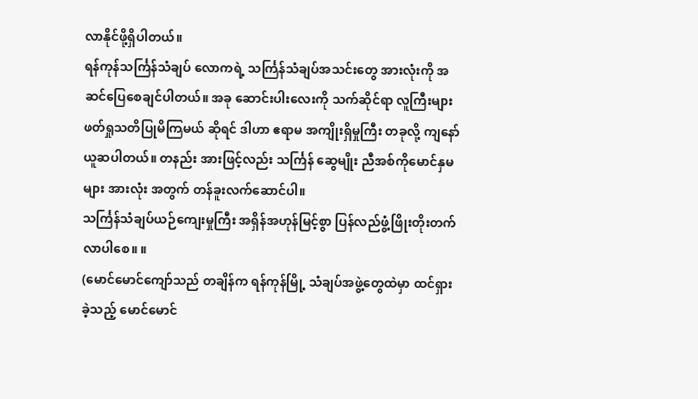လာနိုင်ဖို့ရှိပါတယ်။
ရန်ကုန်သင်္ကြန်သံချပ် လောကရဲ့ သင်္ကြန်သံချပ်အသင်းတွေ အားလုံးကို အဆင်ပြေစေချင်ပါတယ်။ အခု ဆောင်းပါးလေးကို သက်ဆိုင်ရာ လူကြီးများ ဖတ်ရှုသတိပြုမိကြမယ် ဆိုရင် ဒါဟာ ဧရာမ အကျိုးရှိမှုကြီး တခုလို့ ကျနော်ယူဆပါတယ်။ တနည်း အားဖြင့်လည်း သင်္ကြန် ဆွေမျိုး ညီအစ်ကိုမောင်နှမများ အားလုံး အတွက် တန်ခူးလက်ဆောင်ပါ။
သင်္ကြန်သံချပ်ယဉ်ကျေးမှုကြီး အရှိန်အဟုန်မြင့်စွာ ပြန်လည်ဖွံ့ဖြိုးတိုးတက်လာပါစေ။ ။
(မောင်မောင်ကျော်သည် တချိန်က ရန်ကုန်မြို့ သံချပ်အဖွဲ့တွေထဲမှာ ထင်ရှားခဲ့သည့် မောင်မောင်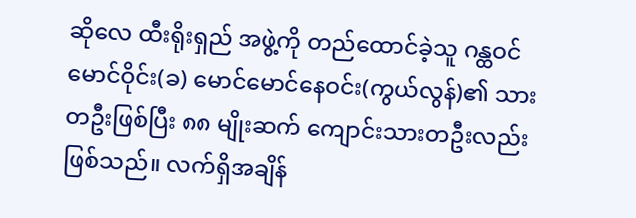ဆိုလေ ထီးရိုးရှည် အဖွဲ့ကို တည်ထောင်ခဲ့သူ ဂန္ထဝင်မောင်ဝိုင်း(ခ) မောင်မောင်နေဝင်း(ကွယ်လွန်)၏ သားတဦးဖြစ်ပြီး ၈၈ မျိုးဆက် ကျောင်းသားတဦးလည်း ဖြစ်သည်။ လက်ရှိအချိန်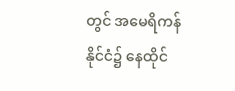တွင် အမေရိကန်နိုင်ငံ၌ နေထိုင်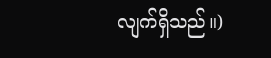လျက်ရှိသည်။)